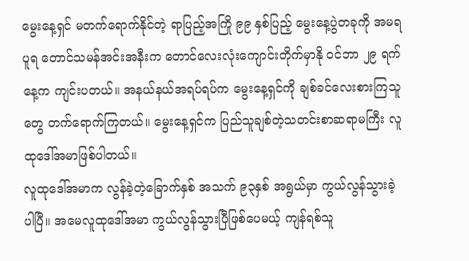မွေးနေ့ရှင် မတက်ရောက်နိုင်တဲ့ ရာပြည့်အကြို ၉၉ နှစ်ပြည့် မွေးနေ့ပွဲတခုကို အမရပူရ တောင်သမန်အင်းအနီးက တောင်လေးလုံးကျောင်းတိုက်မှာနို ဝင်ဘာ ၂၉ ရက်နေ့က ကျင်းပတယ်။ အနယ်နယ်အရပ်ရပ်က မွေးနေ့ရှင်ကို ချစ်ခင်လေးစားကြသူတွေ တက်ရောက်ကြတယ်။ မွေးနေ့ရှင်က ပြည်သူချစ်တဲ့သတင်းစာဆရာမကြီး လူထုဒေါ်အမာဖြစ်ပါတယ်။
လူထုဒေါ်အမာက လွန်ခဲ့တဲ့ခြောက်နှစ် အသက် ၉၃နှစ် အရွယ်မှာ ကွယ်လွန်သွားခဲ့ပါပြီ။ အမေလူထုဒေါ်အမာ ကွယ်လွန်သွားပြီဖြစ်ပေမယ့် ကျန်ရစ်သူ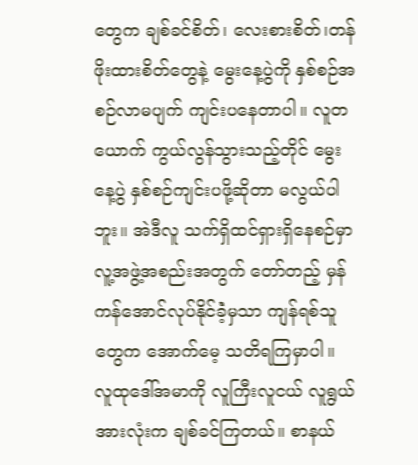တွေက ချစ်ခင်စိတ်၊ လေးစားစိတ်၊တန်ဖိုးထားစိတ်တွေနဲ့ မွေးနေ့ပွဲကို နှစ်စဉ်အစဉ်လာမပျက် ကျင်းပနေတာပါ။ လူတယောက် ကွယ်လွန်သွားသည့်တိုင် မွေးနေ့ပွဲ နှစ်စဉ်ကျင်းပဖို့ဆိုတာ မလွယ်ပါဘူး။ အဲဒီလူ သက်ရှိထင်ရှားရှိနေစဉ်မှာ လူ့အဖွဲ့အစည်းအတွက် တော်တည့် မှန်ကန်အောင်လုပ်နိုင်ခဲံ့မှသာ ကျန်ရစ်သူတွေက အောက်မေ့ သတိရကြမှာပါ။
လူထုဒေါ်အမာကို လူကြီးလူငယ် လူရွယ်အားလုံးက ချစ်ခင်ကြတယ်။ စာနယ်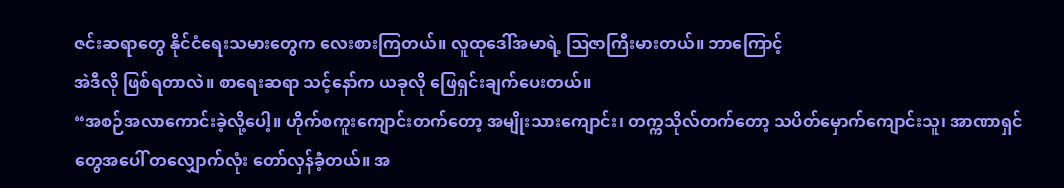ဇင်းဆရာတွေ နိုင်ငံရေးသမားတွေက လေးစားကြတယ်။ လူထုဒေါ်အမာရဲ့ ဩဇာကြီးမားတယ်။ ဘာကြောင့်
အဲဒီလို ဖြစ်ရတာလဲ။ စာရေးဆရာ သင့်နော်က ယခုလို ဖြေရှင်းချက်ပေးတယ်။
“အစဉ်အလာကောင်းခဲ့လို့ပေါ့။ ဟိုက်စကူးကျောင်းတက်တော့ အမျိုးသားကျောင်း၊ တက္ကသိုလ်တက်တော့ သပိတ်မှောက်ကျောင်းသူ၊ အာဏာရှင်တွေအပေါ် တလျှောက်လုံး တော်လှန်ခဲံ့တယ်။ အ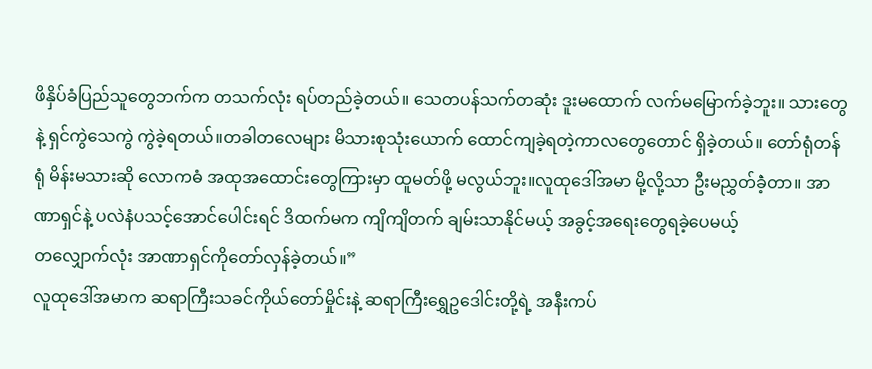ဖိနှိပ်ခံပြည်သူတွေဘက်က တသက်လုံး ရပ်တည်ခဲ့တယ်။ သေတပန်သက်တဆုံး ဒူးမထောက် လက်မမြောက်ခဲ့ဘူး။ သားတွေနဲ့ ရှင်ကွဲသေကွဲ ကွဲခဲ့ရတယ်။တခါတလေများ မိသားစုသုံးယောက် ထောင်ကျခဲ့ရတဲ့ကာလတွေတောင် ရှိခဲ့တယ်။ တော်ရုံတန်ရုံ မိန်းမသားဆို လောကဓံ အထုအထောင်းတွေကြားမှာ ထူမတ်ဖို့ မလွယ်ဘူး။လူထုဒေါ်အမာ မို့လို့သာ ဦးမညွှတ်ခဲံ့တာ။ အာဏာရှင်နဲ့ ပလဲနံပသင့်အောင်ပေါင်းရင် ဒိထက်မက ကျိကျိတက် ချမ်းသာနိုင်မယ့် အခွင့်အရေးတွေရခဲ့ပေမယ့်
တလျှောက်လုံး အာဏာရှင်ကိုတော်လှန်ခဲ့တယ်။”
လူထုဒေါ်အမာက ဆရာကြီးသခင်ကိုယ်တော်မှိုင်းနဲ့ ဆရာကြီးရွှေဥဒေါင်းတို့ရဲ့ အနီးကပ်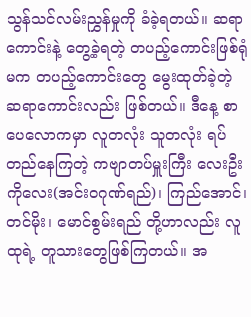သွန်သင်လမ်းညွှန်မှုကို ခံခဲ့ရတယ်။ ဆရာကောင်းနဲ့ တွေ့ခဲ့ရတဲ့ တပည့်ကောင်းဖြစ်ရုံမက တပည့်ကောင်းတွေ မွေးထုတ်ခဲ့တဲ့ ဆရာကောင်းလည်း ဖြစ်တယ်။ ဒီနေ့ စာပေလောကမှာ လူတလုံး သူတလုံး ရပ်တည်နေကြတဲ့ ကဗျာတပ်မှူးကြီး လေးဦး ကိုလေး(အင်းဝဂုဏ်ရည်)၊ ကြည်အောင်၊ တင်မိုး၊ မောင်စွမ်းရည် တို့ဟာလည်း လူထုရဲ့ တူသားတွေဖြစ်ကြတယ်။ အ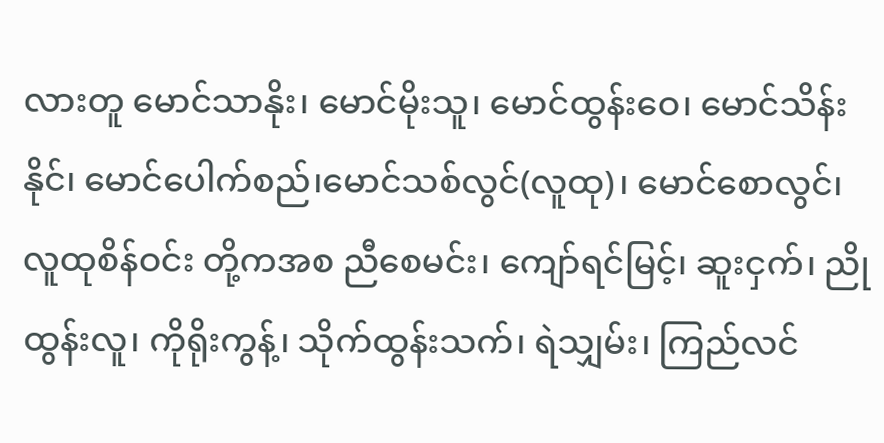လားတူ မောင်သာနိုး၊ မောင်မိုးသူ၊ မောင်ထွန်းဝေ၊ မောင်သိန်းနိုင်၊ မောင်ပေါက်စည်၊မောင်သစ်လွင်(လူထု)၊ မောင်စောလွင်၊ လူထုစိန်ဝင်း တို့ကအစ ညီစေမင်း၊ ကျော်ရင်မြင့်၊ ဆူးငှက်၊ ညိုထွန်းလူ၊ ကိုရိုးကွန့်၊ သိုက်ထွန်းသက်၊ ရဲသျှမ်း၊ ကြည်လင်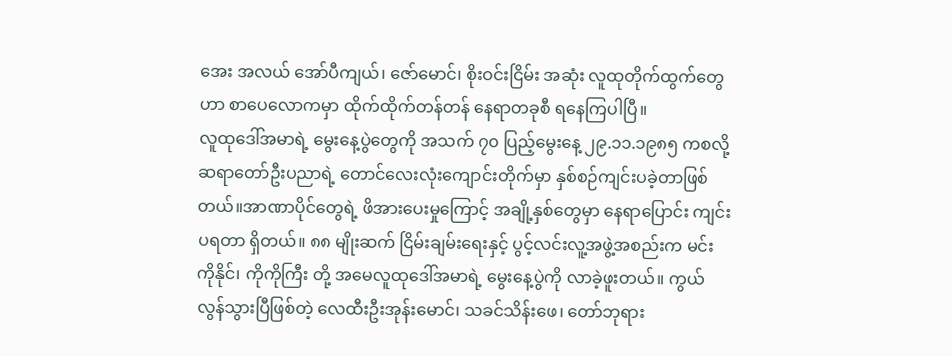အေး အလယ် အော်ပီကျယ်၊ ဇော်မောင်၊ စိုးဝင်းငြိမ်း အဆုံး လူထုတိုက်ထွက်တွေဟာ စာပေလောကမှာ ထိုက်ထိုက်တန်တန် နေရာတခုစီ ရနေကြပါပြီ။
လူထုဒေါ်အမာရဲ့ မွေးနေ့ပွဲတွေကို အသက် ၇၀ ပြည့်မွေးနေ့ ၂၉.၁၁.၁၉၈၅ ကစလို့ ဆရာတော်ဦးပညာရဲ့ တောင်လေးလုံးကျောင်းတိုက်မှာ နှစ်စဉ်ကျင်းပခဲ့တာဖြစ်တယ်။အာဏာပိုင်တွေရဲ့ ဖိအားပေးမှုကြောင့် အချို့နှစ်တွေမှာ နေရာပြောင်း ကျင်းပရတာ ရှိတယ်။ ၈၈ မျိုးဆက် ငြိမ်းချမ်းရေးနှင့် ပွင့်လင်းလူ့အဖွဲ့အစည်းက မင်းကိုနိုင်၊ ကိုကိုကြီး တို့ အမေလူထုဒေါ်အမာရဲ့ မွေးနေ့ပွဲကို လာခဲ့ဖူးတယ်။ ကွယ်လွန်သွားပြီဖြစ်တဲ့ လေထီးဦးအုန်းမောင်၊ သခင်သိန်းဖေ၊ တော်ဘုရား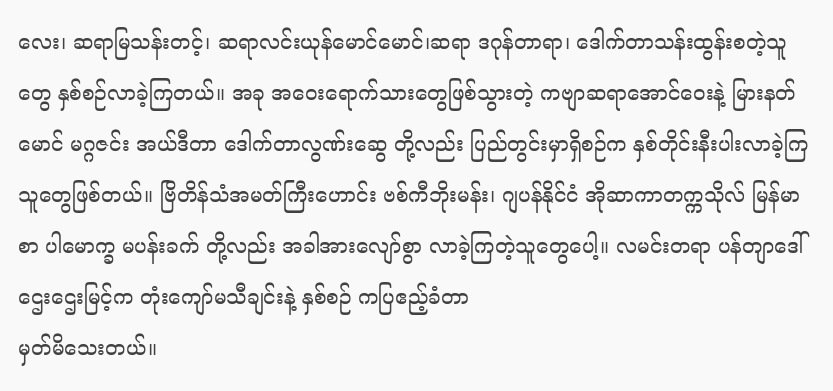လေး၊ ဆရာမြသန်းတင့်၊ ဆရာလင်းယုန်မောင်မောင်၊ဆရာ ဒဂုန်တာရာ၊ ဒေါက်တာသန်းထွန်းစတဲ့သူတွေ နှစ်စဉ်လာခဲ့ကြတယ်။ အခု အဝေးရောက်သားတွေဖြစ်သွားတဲ့ ကဗျာဆရာအောင်ဝေးနဲ့ မြားနတ်မောင် မဂ္ဂဇင်း အယ်ဒီတာ ဒေါက်တာလွဏ်းဆွေ တို့လည်း ပြည်တွင်းမှာရှိစဉ်က နှစ်တိုင်းနီးပါးလာခဲ့ကြသူတွေဖြစ်တယ်။ ဗြိတိန်သံအမတ်ကြီးဟောင်း ဗစ်ကီဘိုးမန်း၊ ဂျပန်နိုင်ငံ အိုဆာကာတက္ကသိုလ် မြန်မာစာ ပါမောက္ခ မပန်းခက် တို့လည်း အခါအားလျော်စွာ လာခဲ့ကြတဲ့သူတွေပေါ့။ လမင်းတရာ ပန်တျာဒေါ်ဌေးဌေးမြင့်က တုံးကျော်မသီချင်းနဲ့ နှစ်စဉ် ကပြဧည့်ခံတာ
မှတ်မိသေးတယ်။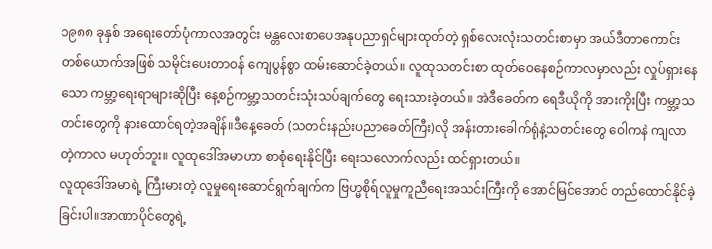၁၉၈၈ ခုနှစ် အရေးတော်ပုံကာလအတွင်း မန္တလေးစာပေအနုပညာရှင်များထုတ်တဲ့ ရှစ်လေးလုံးသတင်းစာမှာ အယ်ဒီတာကောင်းတစ်ယောက်အဖြစ် သမိုင်းပေးတာဝန် ကျေပွန်စွာ ထမ်းဆောင်ခဲ့တယ်။ လူထုသတင်းစာ ထုတ်ဝေနေစဉ်ကာလမှာလည်း လှုပ်ရှားနေသော ကမ္ဘာ့ရေးရာများဆိုပြီး နေ့စဉ်ကမ္ဘာ့သတင်းသုံးသပ်ချက်တွေ ရေးသားခဲ့တယ်။ အဲဒီခေတ်က ရေဒီယိုကို အားကိုးပြီး ကမ္ဘာ့သတင်းတွေကို နားထောင်ရတဲ့အချိန်။ဒီနေ့ခေတ် (သတင်းနည်းပညာခေတ်ကြီး)လို အန်းတားခေါက်ရုံနဲ့သတင်းတွေ ဝေါကနဲ ကျလာတဲ့ကာလ မဟုတ်ဘူး။ လူထုဒေါ်အမာဟာ စာစုံရေးနိုင်ပြီး ရေးသလောက်လည်း ထင်ရှားတယ်။
လူထုဒေါ်အမာရဲ့ ကြီးမားတဲ့ လူမှုရေးဆောင်ရွက်ချက်က ဗြဟ္မစိုရ်လူမှုကူညီရေးအသင်းကြီးကို အောင်မြင်အောင် တည်ထောင်နိုင်ခဲ့ခြင်းပါ။အာဏာပိုင်တွေရဲ့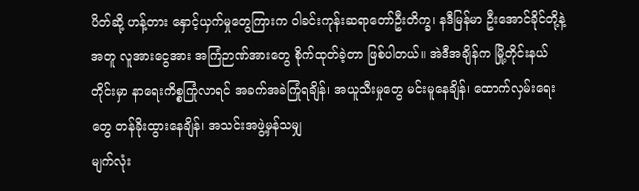ပိတ်ဆို့ ဟန့်တား နှောင့်ယှက်မှုတွေကြားက ဝါခင်းကုန်းဆရာတော်ဦးတိက္ခ၊ နဒီမြန်မာ ဦးအောင်ခိုင်တို့နဲ့အတူ လူအားငွေအား အကြံဉာဏ်အားတွေ စိုက်ထုတ်ခဲ့တာ ဖြစ်ပါတယ်။ အဲဒီအချိန်က မြို့တိုင်းနယ်တိုင်းမှာ နာရေးကိစ္စကြုံလာရင် အခက်အခဲကြုံရချိန်၊ အယူသီးမှုတွေ မင်းမူနေချိန်၊ ထောက်လှမ်းရေးတွေ တန်ခိုးထွားနေချိန်၊ အသင်းအဖွဲ့မှန်သမျှ
မျက်လုံး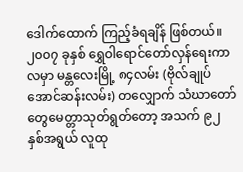ဒေါက်ထောက် ကြည့်ခံရချိန် ဖြစ်တယ်။
၂၀၀၇ ခုနှစ် ရွှေဝါရောင်တော်လှန်ရေးကာလမှာ မန္တလေးမြို့ ၈၄လမ်း (ဗိုလ်ချုပ်အောင်ဆန်းလမ်း) တလျှောက် သံဃာတော်တွေမေတ္တာသုတ်ရွတ်တော့ အသက် ၉၂ နှစ်အရွယ် လူထု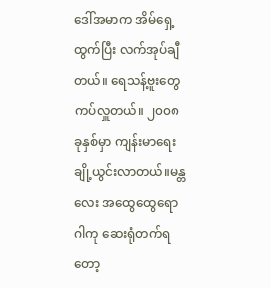ဒေါ်အမာက အိမ်ရှေ့ထွက်ပြီး လက်အုပ်ချီတယ်။ ရေသန့်ဗူးတွေ ကပ်လှူတယ်။ ၂၀၀၈ ခုနှစ်မှာ ကျန်းမာရေး ချို့ယွင်းလာတယ်။မန္တလေး အထွေထွေရောဂါကု ဆေးရုံတက်ရတော့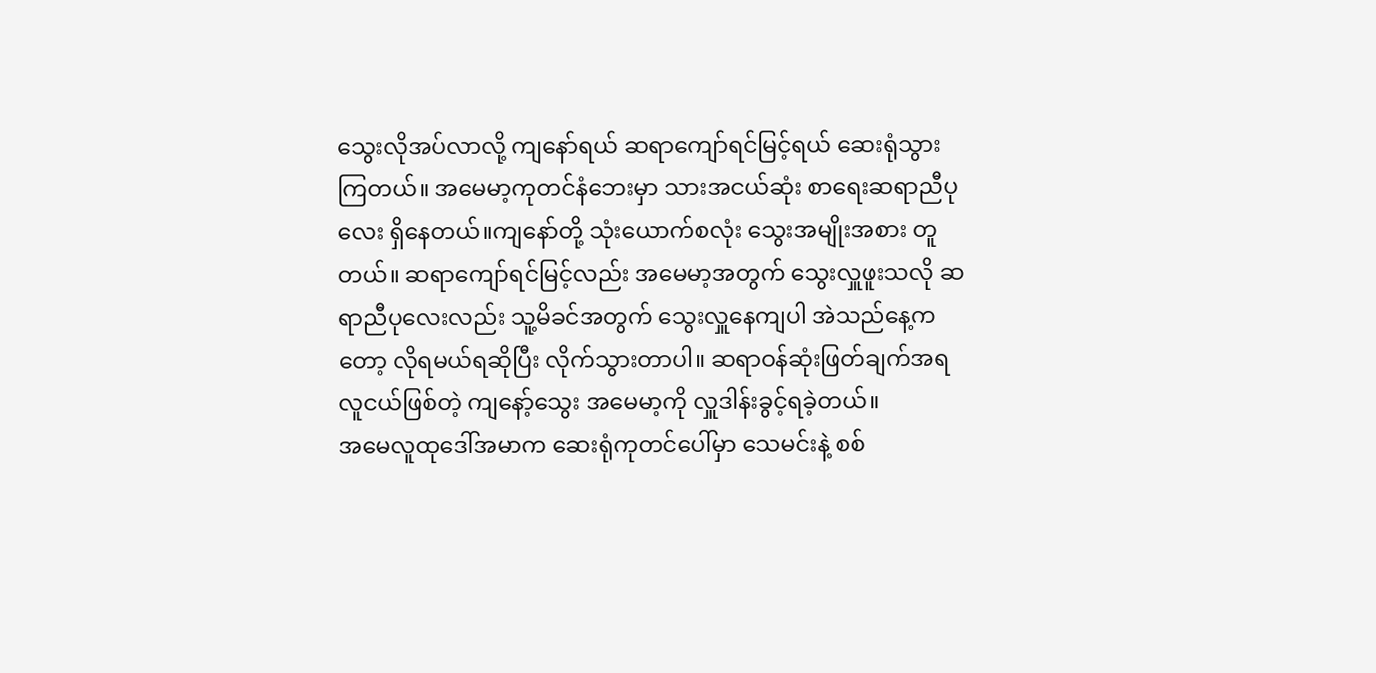သွေးလိုအပ်လာလို့ ကျနော်ရယ် ဆရာကျော်ရင်မြင့်ရယ် ဆေးရုံသွားကြတယ်။ အမေမာ့ကုတင်နံဘေးမှာ သားအငယ်ဆုံး စာရေးဆရာညီပုလေး ရှိနေတယ်။ကျနော်တို့ သုံးယောက်စလုံး သွေးအမျိုးအစား တူတယ်။ ဆရာကျော်ရင်မြင့်လည်း အမေမာ့အတွက် သွေးလှူဖူးသလို ဆရာညီပုလေးလည်း သူ့မိခင်အတွက် သွေးလှူနေကျပါ အဲသည်နေ့ကတော့ လိုရမယ်ရဆိုပြီး လိုက်သွားတာပါ။ ဆရာဝန်ဆုံးဖြတ်ချက်အရ လူငယ်ဖြစ်တဲ့ ကျနော့်သွေး အမေမာ့ကို လှူဒါန်းခွင့်ရခဲ့တယ်။
အမေလူထုဒေါ်အမာက ဆေးရုံကုတင်ပေါ်မှာ သေမင်းနဲ့ စစ်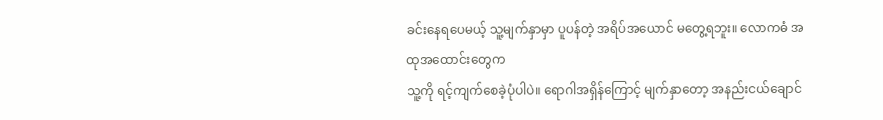ခင်းနေရပေမယ့် သူ့မျက်နှာမှာ ပူပန်တဲ့ အရိပ်အယောင် မတွေ့ရဘူး။ လောကဓံ အထုအထောင်းတွေက
သူ့ကို ရင့်ကျက်စေခဲ့ပုံပါပဲ။ ရောဂါအရှိန်ကြောင့် မျက်နှာတော့ အနည်းငယ်ချောင်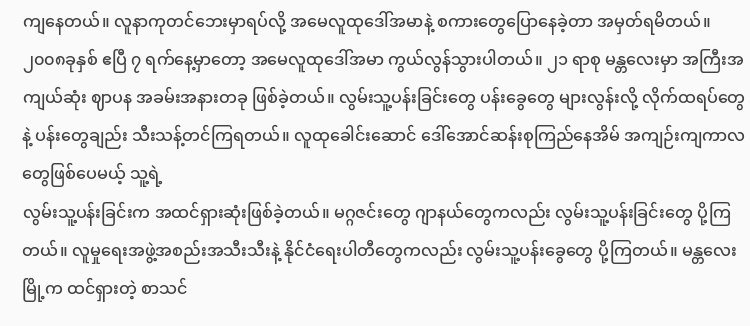ကျနေတယ်။ လူနာကုတင်ဘေးမှာရပ်လို့ အမေလူထုဒေါ်အမာနဲ့ စကားတွေပြောနေခဲ့တာ အမှတ်ရမိတယ်။
၂၀၀၈ခုနှစ် ဧပြီ ၇ ရက်နေ့မှာတော့ အမေလူထုဒေါ်အမာ ကွယ်လွန်သွားပါတယ်။ ၂၁ ရာစု မန္တလေးမှာ အကြီးအကျယ်ဆုံး ဈာပန အခမ်းအနားတခု ဖြစ်ခဲ့တယ်။ လွမ်းသူ့ပန်းခြင်းတွေ ပန်းခွေတွေ များလွန်းလို့ လိုက်ထရပ်တွေနဲ့ ပန်းတွေချည်း သီးသန့်တင်ကြရတယ်။ လူထုခေါင်းဆောင် ဒေါ်အောင်ဆန်းစုကြည်နေအိမ် အကျဉ်းကျကာလတွေဖြစ်ပေမယ့် သူ့ရဲ့
လွမ်းသူ့ပန်းခြင်းက အထင်ရှားဆုံးဖြစ်ခဲ့တယ်။ မဂ္ဂဇင်းတွေ ဂျာနယ်တွေကလည်း လွမ်းသူ့ပန်းခြင်းတွေ ပို့ကြတယ်။ လူမှုရေးအဖွဲ့အစည်းအသီးသီးနဲ့ နိုင်ငံရေးပါတီတွေကလည်း လွမ်းသူ့ပန်းခွေတွေ ပို့ကြတယ်။ မန္တလေးမြို့က ထင်ရှားတဲ့ စာသင်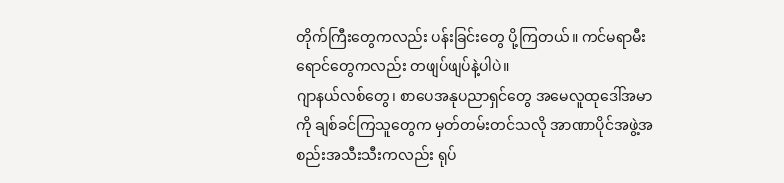တိုက်ကြီးတွေကလည်း ပန်းခြင်းတွေ ပို့ကြတယ်။ ကင်မရာမီးရောင်တွေကလည်း တဖျပ်ဖျပ်နဲ့ပါပဲ။
ဂျာနယ်လစ်တွေ၊ စာပေအနုပညာရှင်တွေ အမေလူထုဒေါ်အမာကို ချစ်ခင်ကြသူတွေက မှတ်တမ်းတင်သလို အာဏာပိုင်အဖွဲ့အစည်းအသီးသီးကလည်း ရုပ်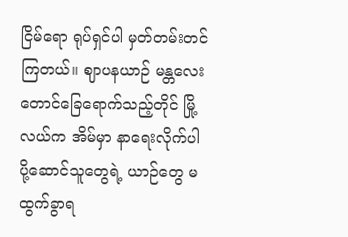ငြိမ်ရော ရုပ်ရှင်ပါ မှတ်တမ်းတင်ကြတယ်။ ဈာပနယာဉ် မန္တလေးတောင်ခြေရောက်သည့်တိုင် မြို့လယ်က အိမ်မှာ နာရေးလိုက်ပါပို့ဆောင်သူတွေရဲ့ ယာဉ်တွေ မထွက်ခွာရ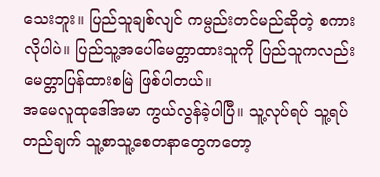သေးဘူး။ ပြည်သူချစ်လျင် ကမ္ပည်းတင်မည်ဆိုတဲ့ စကားလိုပါပဲ။ ပြည်သူ့အပေါ်မေတ္တာထားသူကို ပြည်သူကလည်း မေတ္တာပြန်ထားစမြဲ ဖြစ်ပါတယ်။
အမေလူထုဒေါ်အမာ ကွယ်လွန်ခဲ့ပါပြီ။ သူ့လုပ်ရပ် သူ့ရပ်တည်ချက် သူ့စာသူ့စေတနာတွေကတော့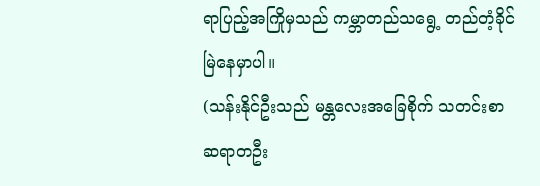ရာပြည့်အကြိုမှသည် ကမ္ဘာတည်သရွေ့ တည်တံ့ခိုင်မြဲနေမှာပါ။
(သန်းနိုင်ဦးသည် မန္တလေးအခြေစိုက် သတင်းစာဆရာတဦး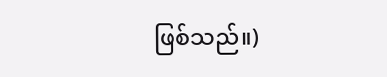ဖြစ်သည်။)